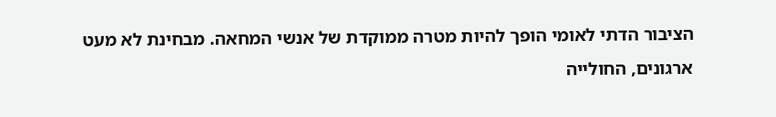הציבור הדתי לאומי הופך להיות מטרה ממוקדת של אנשי המחאה. מבחינת לא מעט ארגונים, החולייה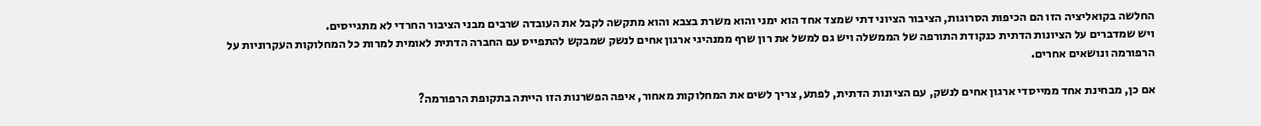החלשה בקואליציה הזו הם הכיפות הסרוגות, הציבור הציוני דתי שמצד אחד הוא ימני והוא משרת בצבא והוא מתקשה לקבל את העובדה שרבים מבני הציבור החרדי לא מתגייסים.
ויש שמדברים על הציונות הדתית כנקודת התורפה של הממשלה ויש גם למשל את רון שרף ממנהיגי ארגון אחים לנשק שמבקש להתפייס עם החברה הדתית לאומית למרות כל המחלוקות העקרוניות על הרפורמה ונושאים אחרים.

אם כן, מבחינת אחד ממייסדי ארגון אחים לנשק, עם הציונות הדתית, לפתע, צריך לשים את המחלוקות מאחור, איפה הפשרנות הזו הייתה בתקופת הרפורמה?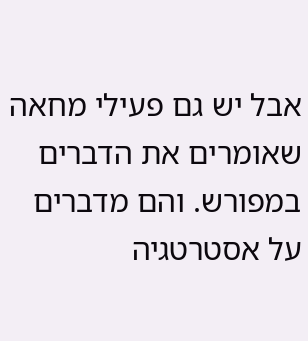אבל יש גם פעילי מחאה שאומרים את הדברים במפורש. והם מדברים על אסטרטגיה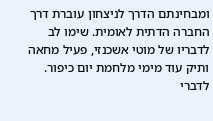ומבחינתם הדרך לניצחון עוברת דרך החברה הדתית לאומית. שימו לב לדבריו של מוטי אשכנזי, פעיל מחאה ותיק עוד מימי מלחמת יום כיפור. לדברי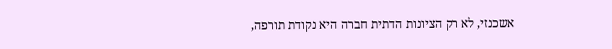אשכנזי, לא רק הציונות הדתית חברה היא נקודת תורפה,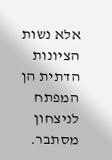אלא נשות הציונות הדתית הן המפתח לניצחון מסתבר.